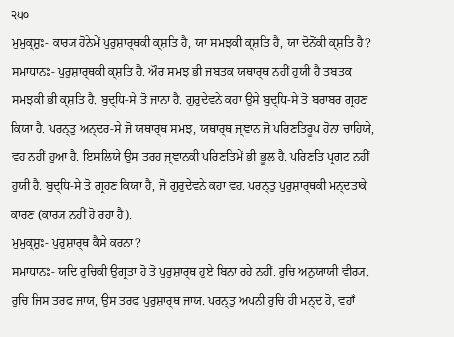੨੫੦
ਮੁਮੁਕ੍ਸ਼ੁਃ- ਕਾਰ੍ਯ ਹੋਨੇਮੇਂ ਪੁਰੁਸ਼ਾਰ੍ਥਕੀ ਕ੍ਸ਼ਤਿ ਹੈ, ਯਾ ਸਮਝਕੀ ਕ੍ਸ਼ਤਿ ਹੈ, ਯਾ ਦੋਨੋਂਕੀ ਕ੍ਸ਼ਤਿ ਹੈ?
ਸਮਾਧਾਨਃ- ਪੁਰੁਸ਼ਾਰ੍ਥਕੀ ਕ੍ਸ਼ਤਿ ਹੈ. ਔਰ ਸਮਝ ਭੀ ਜਬਤਕ ਯਥਾਰ੍ਥ ਨਹੀਂ ਹੁਯੀ ਹੈ ਤਬਤਕ ਸਮਝਕੀ ਭੀ ਕ੍ਸ਼ਤਿ ਹੈ. ਬੁਦ੍ਧਿ-ਸੇ ਤੋ ਜਾਨਾ ਹੈ. ਗੁਰੁਦੇਵਨੇ ਕਹਾ ਉਸੇ ਬੁਦ੍ਧਿ-ਸੇ ਤੋ ਬਰਾਬਰ ਗ੍ਰਹਣ ਕਿਯਾ ਹੈ. ਪਰਨ੍ਤੁ ਅਨ੍ਦਰ-ਸੇ ਜੋ ਯਥਾਰ੍ਥ ਸਮਝ, ਯਥਾਰ੍ਥ ਜ੍ਞਾਨ ਜੋ ਪਰਿਣਤਿਰੂਪ ਹੋਨਾ ਚਾਹਿਯੇ, ਵਹ ਨਹੀਂ ਹੁਆ ਹੈ. ਇਸਲਿਯੇ ਉਸ ਤਰਹ ਜ੍ਞਾਨਕੀ ਪਰਿਣਤਿਮੇਂ ਭੀ ਭੂਲ ਹੈ. ਪਰਿਣਤਿ ਪ੍ਰਗਟ ਨਹੀਂ ਹੁਯੀ ਹੈ. ਬੁਦ੍ਧਿ-ਸੇ ਤੋ ਗ੍ਰਹਣ ਕਿਯਾ ਹੈ, ਜੋ ਗੁਰੁਦੇਵਨੇ ਕਹਾ ਵਹ. ਪਰਨ੍ਤੁ ਪੁਰੁਸ਼ਾਰ੍ਥਕੀ ਮਨ੍ਦਤਾਕੇ ਕਾਰਣ (ਕਾਰ੍ਯ ਨਹੀਂ ਹੋ ਰਹਾ ਹੈ).
ਮੁਮੁਕ੍ਸ਼ੁਃ- ਪੁਰੁਸ਼ਾਰ੍ਥ ਕੈਸੇ ਕਰਨਾ?
ਸਮਾਧਾਨਃ- ਯਦਿ ਰੁਚਿਕੀ ਉਗ੍ਰਤਾ ਹੋ ਤੋ ਪੁਰੁਸ਼ਾਰ੍ਥ ਹੁਏ ਬਿਨਾ ਰਹੇ ਨਹੀਂ. ਰੁਚਿ ਅਨੁਯਾਯੀ ਵੀਰ੍ਯ. ਰੁਚਿ ਜਿਸ ਤਰਫ ਜਾਯ, ਉਸ ਤਰਫ ਪੁਰੁਸ਼ਾਰ੍ਥ ਜਾਯ. ਪਰਨ੍ਤੁ ਅਪਨੀ ਰੁਚਿ ਹੀ ਮਨ੍ਦ ਹੋ, ਵਹਾਁ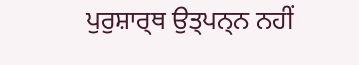ਪੁਰੁਸ਼ਾਰ੍ਥ ਉਤ੍ਪਨ੍ਨ ਨਹੀਂ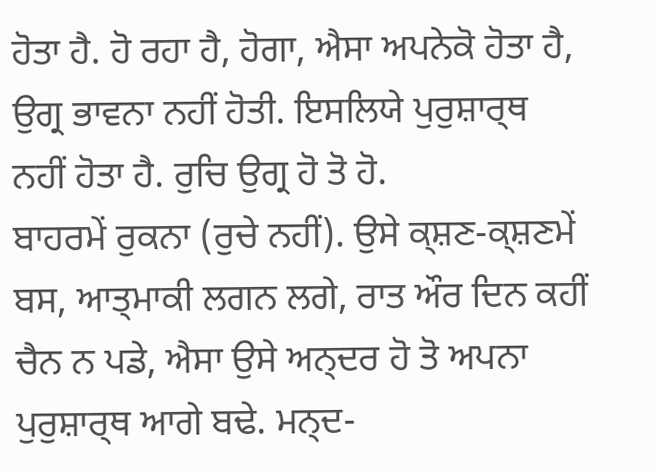ਹੋਤਾ ਹੈ. ਹੋ ਰਹਾ ਹੈ, ਹੋਗਾ, ਐਸਾ ਅਪਨੇਕੋ ਹੋਤਾ ਹੈ, ਉਗ੍ਰ ਭਾਵਨਾ ਨਹੀਂ ਹੋਤੀ. ਇਸਲਿਯੇ ਪੁਰੁਸ਼ਾਰ੍ਥ ਨਹੀਂ ਹੋਤਾ ਹੈ. ਰੁਚਿ ਉਗ੍ਰ ਹੋ ਤੋ ਹੋ.
ਬਾਹਰਮੇਂ ਰੁਕਨਾ (ਰੁਚੇ ਨਹੀਂ). ਉਸੇ ਕ੍ਸ਼ਣ-ਕ੍ਸ਼ਣਮੇਂ ਬਸ, ਆਤ੍ਮਾਕੀ ਲਗਨ ਲਗੇ, ਰਾਤ ਔਰ ਦਿਨ ਕਹੀਂ ਚੈਨ ਨ ਪਡੇ, ਐਸਾ ਉਸੇ ਅਨ੍ਦਰ ਹੋ ਤੋ ਅਪਨਾ ਪੁਰੁਸ਼ਾਰ੍ਥ ਆਗੇ ਬਢੇ. ਮਨ੍ਦ-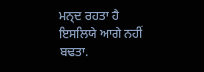ਮਨ੍ਦ ਰਹਤਾ ਹੈ ਇਸਲਿਯੇ ਆਗੇ ਨਹੀਂ ਬਢਤਾ.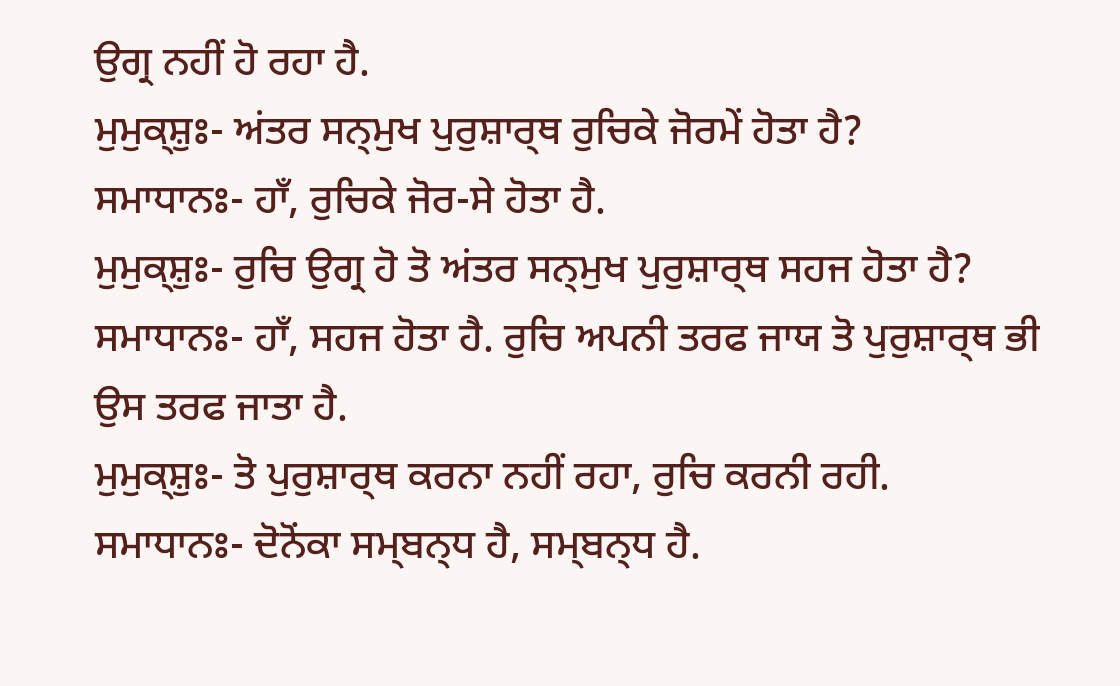ਉਗ੍ਰ ਨਹੀਂ ਹੋ ਰਹਾ ਹੈ.
ਮੁਮੁਕ੍ਸ਼ੁਃ- ਅਂਤਰ ਸਨ੍ਮੁਖ ਪੁਰੁਸ਼ਾਰ੍ਥ ਰੁਚਿਕੇ ਜੋਰਮੇਂ ਹੋਤਾ ਹੈ?
ਸਮਾਧਾਨਃ- ਹਾਁ, ਰੁਚਿਕੇ ਜੋਰ-ਸੇ ਹੋਤਾ ਹੈ.
ਮੁਮੁਕ੍ਸ਼ੁਃ- ਰੁਚਿ ਉਗ੍ਰ ਹੋ ਤੋ ਅਂਤਰ ਸਨ੍ਮੁਖ ਪੁਰੁਸ਼ਾਰ੍ਥ ਸਹਜ ਹੋਤਾ ਹੈ?
ਸਮਾਧਾਨਃ- ਹਾਁ, ਸਹਜ ਹੋਤਾ ਹੈ. ਰੁਚਿ ਅਪਨੀ ਤਰਫ ਜਾਯ ਤੋ ਪੁਰੁਸ਼ਾਰ੍ਥ ਭੀ ਉਸ ਤਰਫ ਜਾਤਾ ਹੈ.
ਮੁਮੁਕ੍ਸ਼ੁਃ- ਤੋ ਪੁਰੁਸ਼ਾਰ੍ਥ ਕਰਨਾ ਨਹੀਂ ਰਹਾ, ਰੁਚਿ ਕਰਨੀ ਰਹੀ.
ਸਮਾਧਾਨਃ- ਦੋਨੋਂਕਾ ਸਮ੍ਬਨ੍ਧ ਹੈ, ਸਮ੍ਬਨ੍ਧ ਹੈ.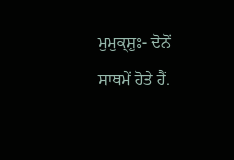ਮੁਮੁਕ੍ਸ਼ੁਃ- ਦੋਨੋਂ ਸਾਥਮੇਂ ਹੋਤੇ ਹੈਂ.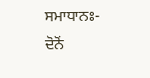ਸਮਾਧਾਨਃ- ਦੋਨੋਂ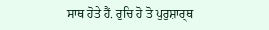ਸਾਥ ਹੋਤੇ ਹੈਂ. ਰੁਚਿ ਹੋ ਤੋ ਪੁਰੁਸ਼ਾਰ੍ਥ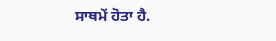ਸਾਥਮੇਂ ਹੋਤਾ ਹੈ.